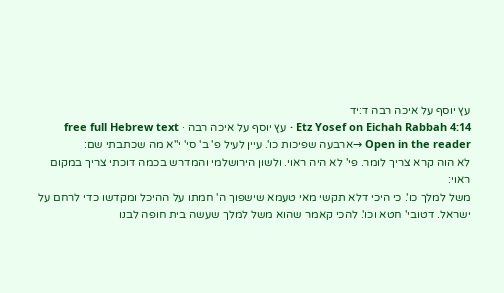עץ יוסף על איכה רבה ד:יד
Etz Yosef on Eichah Rabbah 4:14 · עץ יוסף על איכה רבה · free full Hebrew text
Open in the reader →ארבעה שפיכות כו'. עיין לעיל פ' ב' סי' י"א מה שכתבתי שם:
לא הוה קרא צריך לומר. פי' לא היה ראוי. ולשון הירושלמי והמדרש בכמה דוכתי צריך במקום ראוי:
משל למלך כו'. כי היכי דלא תקשי מאי טעמא שישפוך ה' חמתו על ההיכל ומקדשו כדי לרחם על ישראל. דטובי' חטא וכו'. להכי קאמר שהוא משל למלך שעשה בית חופה לבנו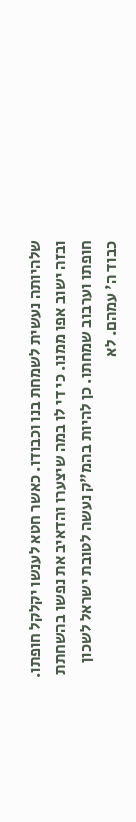שלהיותה נעשית לשמחת בנו וכבודו. כאשר חטא לענשו יקלקל חופתו. ובזה ישוב אפו ממנו. כי די לו במה שיצערו והדאיב את נפשו בהשחתת חופתו וערבוב שמחתו. כן להיות בהמ"ק נעשה לטובת ישראל לשכון כבוד ה' עמהם. לא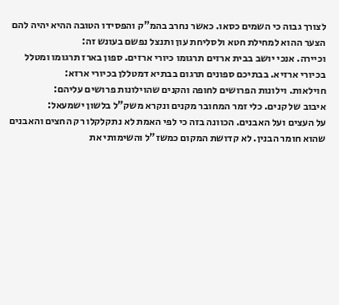לצורך גבוה כי השמים כסאו. כאשר נחרב בהמ"ק והפסידו הטובה ההיא יהיה להם הצער ההוא למחילת חטא ולסליחת עון ותנצל נפשם בעונש זה:
וכיירה. אנכי יושב בבית ארזים תרגומו כיורי ארזים. ספון בארז תרגומו ומטלל בכיורי ארזיא. בבתיכם ספונים תרגום בבתיא דמטללן בכיורי ארזא:
חוילאות. וילונות הפרושים לחופה והקנים שהוילונות פרושים עליהם:
איבוב של קנים. כלי זמר המחובר מקנים ונקרא משק"ל בלשון ישמעאל:
על העצים ועל האבנים. הכוונה בזה כי לפי האמת לא נתקלקלו רק החצים והאבנים שהוא חומר הבנין. לא קדושת המקום כמשז"ל והשימותי את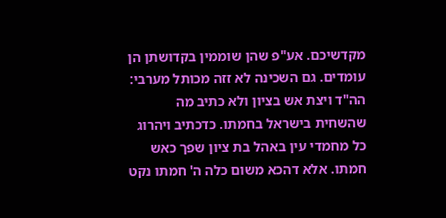מקדשיכם. אע"פ שהן שוממין בקדושתן הן עומדים. גם השכינה לא זזה מכותל מערבי:
הה"ד ויצת אש בציון ולא כתיב מה שהשחית בישראל בחמתו. כדכתיב ויהרוג כל מחמדי עין באהל בת ציון שפך כאש חמתו. אלא דהכא משום כלה ה' חמתו נקט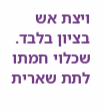ויצת אש בציון בלבד. שכלוי חמתו לתת שארית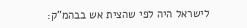לישראל היה לפי שהצית אש בבהמ"ק: